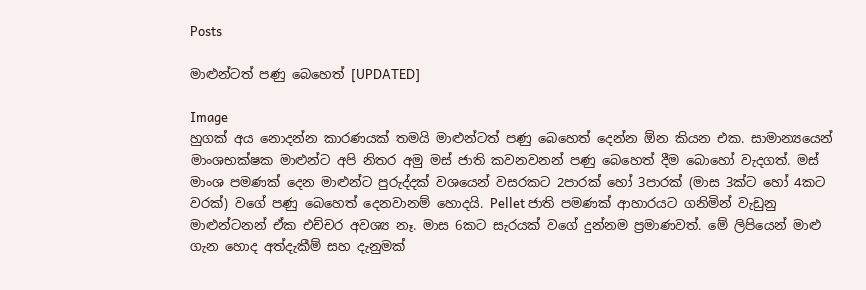Posts

මාළුන්ටත් පණු බෙහෙත් [UPDATED]

Image
හුගක් අය නොදන්න කාරණයක් තමයි මාළුන්ටත් පණු බෙහෙත් දෙන්න ඕන කියන එක. සාමාන්‍යයෙන් මාංශභක්ෂක මාළුන්ට අපි නිතර අමු මස් ජාති කවනවනන් පණු බෙහෙත් දීම බොහෝ වැදගත්. මස් මාංශ පමණක් දෙන මාළුන්ට පුරුද්දක් වශයෙන් වසරකට 2පාරක් හෝ 3පාරක් (මාස 3ක්ට හෝ 4කට වරක්) වගේ පණු බෙහෙත් දෙනවානම් හොදයි. Pellet ජාති පමණක් ආහාරයට ගනිමින් වැඩුනු මාළුන්ටනන් ඒක එච්චර අවශ්‍ය නෑ. මාස 6කට සැරයක් වගේ දුන්නම ප්‍රමාණවත්. මේ ලිපියෙන් මාළු ගැන හොද අත්දැකීම් සහ දැනුමක්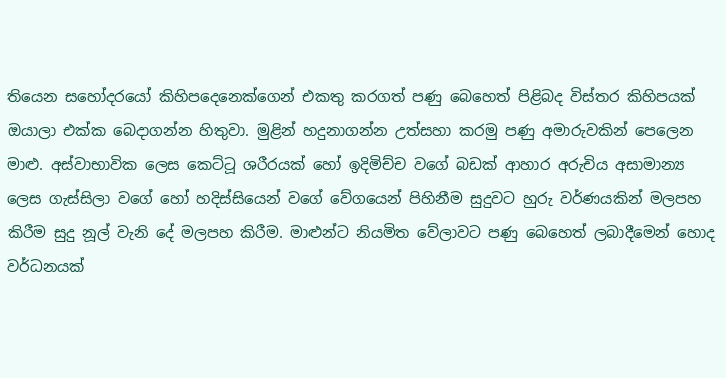තියෙන සහෝදරයෝ කිහිපදෙනෙක්ගෙන් එකතු කරගත් පණු බෙහෙත් පිළිබද විස්තර කිහිපයක් ඔයාලා එක්ක බෙදාගන්න හිතුවා. මුළින් හදුනාගන්න උත්සහා කරමු පණු අමාරුවකින් පෙලෙන මාළු. අස්වාභාවික ලෙස කෙට්ටූ ශරීරයක් හෝ ඉදිමිච්ච වගේ බඩක් ආහාර අරුචිය අසාමාන්‍ය ලෙස ගැස්සිලා වගේ හෝ හදිස්සියෙන් වගේ වේගයෙන් පිහිනීම සුදුවට හුරු වර්ණයකින් මලපහ කිරීම සුදු නූල් වැනි දේ මලපහ කිරීම. මාළුන්ට නියමිත වේලාවට පණු බෙහෙත් ලබාදීමෙන් හොද වර්ධනයක්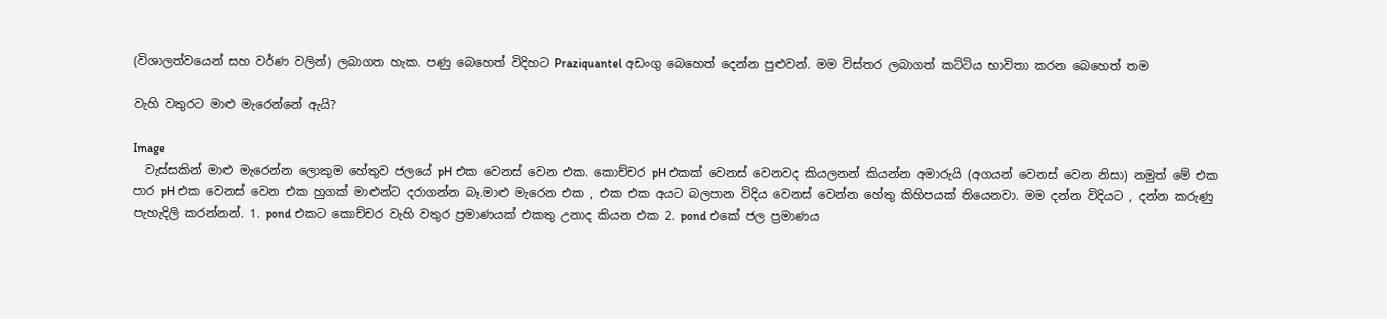(විශාලත්වයෙන් සහ වර්ණ වලින්) ලබාගත හැක. පණු බෙහෙත් විදිහට Praziquantel අඩංගු බෙහෙත් දෙන්න පුළුවන්. මම විස්තර ලබාගත් කට්ටිය භාවිතා කරන බෙහෙත් තම

වැහි වතුරට මාළු මැරෙන්නේ ඇයි?

Image
  වැස්සකින් මාළු මැරෙන්න ලොකුම හේතුව ජලයේ pH එක වෙනස් වෙන එක. කොච්චර pH එකක් වෙනස් වෙනවද කියලනන් කියන්න අමාරුයි (අගයන් වෙනස් වෙන නිසා) නමුත් මේ එක පාර pH එක වෙනස් වෙන එක හුගක් මාළුන්ට දරාගන්න බෑ.මාළු මැරෙන එක , එක එක අයට බලපාන විදිය වෙනස් වෙන්න හේතු කිහිපයක් තියෙනවා. මම දන්න විදියට , දන්න කරුණු පැහැදිලි කරන්නන්. 1. pond එකට කොච්චර වැහි වතුර ප්‍රමාණයක් එකතු උනාද කියන එක 2. pond එකේ ජල ප්‍රමාණය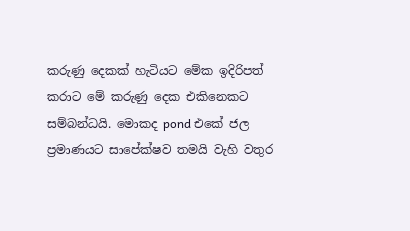කරුණු දෙකක් හැටියට මේක ඉදිරිපත් කරාට මේ කරුණු දෙක එකිනෙකට සම්බන්ධයි. මොකද pond එකේ ජල ප්‍රමාණයට සාපේක්ෂව තමයි වැහි වතුර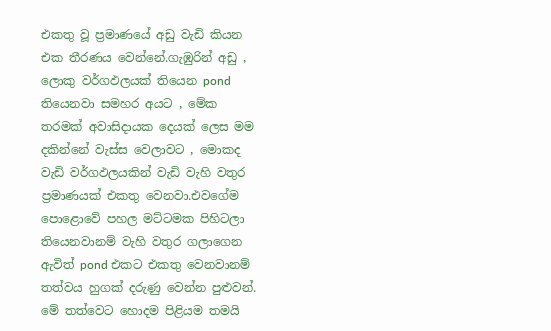එකතු වූ ප්‍රමාණයේ අඩු වැඩි කියන එක තීරණය වෙන්නේ.ගැඹුරින් අඩු , ලොකු වර්ගඵලයක් තියෙන pond තියෙනවා සමහර අයට , මේක තරමක් අවාසිදායක දෙයක් ලෙස මම දකින්නේ වැස්ස වෙලාවට , මොකද වැඩි වර්ගඵලයකින් වැඩි වැහි වතුර ප්‍රමාණයක් එකතු වෙනවා.එවගේම පොළොවේ පහල මට්ටමක පිහිටලා තියෙනවානම් වැහි වතුර ගලාගෙන ඇවිත් pond එකට එකතු වෙනවානම් තත්වය හුගක් දරුණු වෙන්න පුළුවන්. මේ තත්වෙට හොදම පිළියම තමයි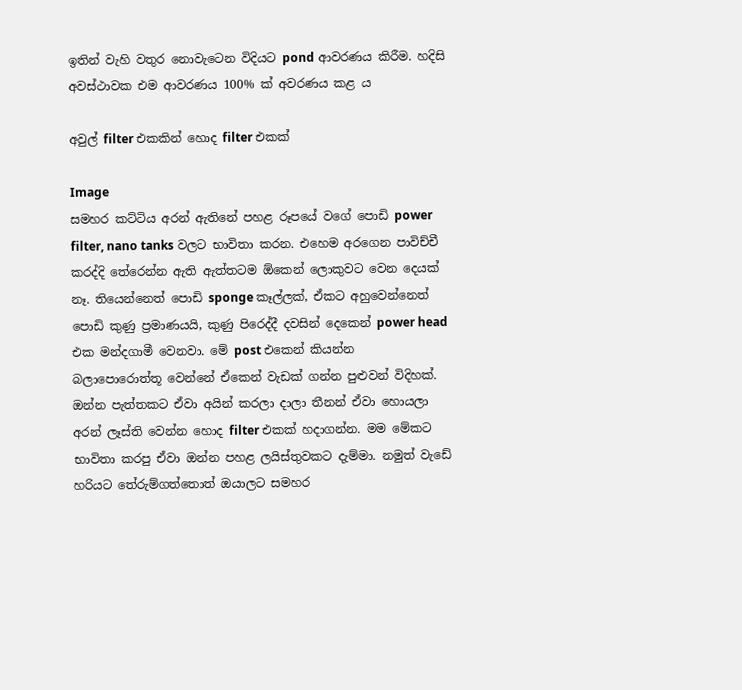ඉතින් වැහි වතුර නොවැටෙන විදියට pond ආවරණය කිරීම. හදිසි අවස්ථාවක එම ආවරණය 100% ක් අවරණය කළ ය

අවුල් filter එකකින් හොද filter එකක්

Image
සමහර කට්ටිය අරන් ඇතිනේ පහළ රූපයේ වගේ පොඩි power filter, nano tanks වලට භාවිතා කරන. එහෙම අරගෙන පාවිච්චී කරද්දි තේරෙන්න ඇති ඇත්තටම ඕකෙන් ලොකුවට වෙන දෙයක් නෑ. තියෙන්නෙත් පොඩි sponge කෑල්ලක්, ඒකට අහුවෙන්නෙත් පොඩි කුණු ප්‍රමාණයයි, කුණු පිරෙද්දී දවසින් දෙකෙන් power head එක මන්දගාමී වෙනවා. මේ post එකෙන් කියන්න බලාපොරොත්තූ වෙන්නේ ඒකෙන් වැඩක් ගන්න පුළුවන් විදිහක්. ඔන්න පැත්තකට ඒවා අයින් කරලා දාලා තීනන් ඒවා හොයලා අරන් ලෑස්ති වෙන්න හොද filter එකක් හදාගන්න. මම මේකට භාවිතා කරපු ඒවා ඔන්න පහළ ලයිස්තුවකට දැම්මා. නමුත් වැඩේ හරියට තේරුම්ගත්තොත් ඔයාලට සමහර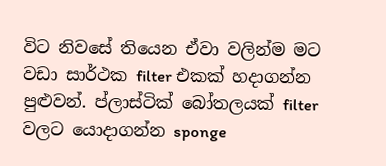විට නිවසේ තියෙන ඒවා වලින්ම මට වඩා සාර්ථක filter එකක් හදාගන්න පුළුවන්. ප්ලාස්ටික් බෝතලයක් filter වලට යොදාගන්න sponge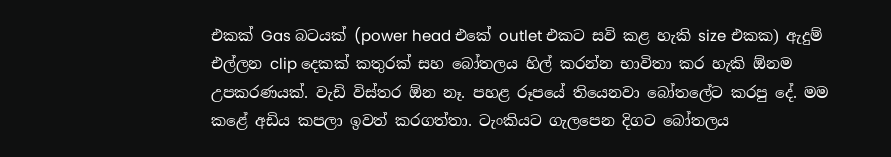එකක් Gas බටයක් (power head එකේ outlet එකට සවි කළ හැකි size එකක) ඇදුම් එල්ලන clip දෙකක් කතුරක් සහ බෝතලය හිල් කරන්න භාවිතා කර හැකි ඕනම උපකරණයක්. වැඩි විස්තර ඕන නෑ. පහළ රූපයේ තියෙනවා බෝතලේට කරපු දේ. මම කළේ අඩිය කපලා ඉවත් කරගත්තා. ටැංකියට ගැලපෙන දිගට බෝතලය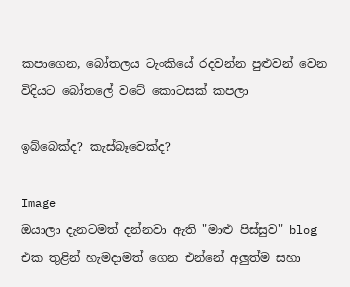කපාගෙන, බෝතලය ටැංකියේ රදවන්න පුළුවන් වෙන විදියට බෝතලේ වටේ කොටසක් කපලා

ඉබ්බෙක්ද? කැස්බෑවෙක්ද?

Image
ඔයාලා දැනටමත් දන්නවා ඇති "මාළු පිස්සුව" blog එක තුළින් හැමදාමත් ගෙන එන්නේ අලුත්ම සහා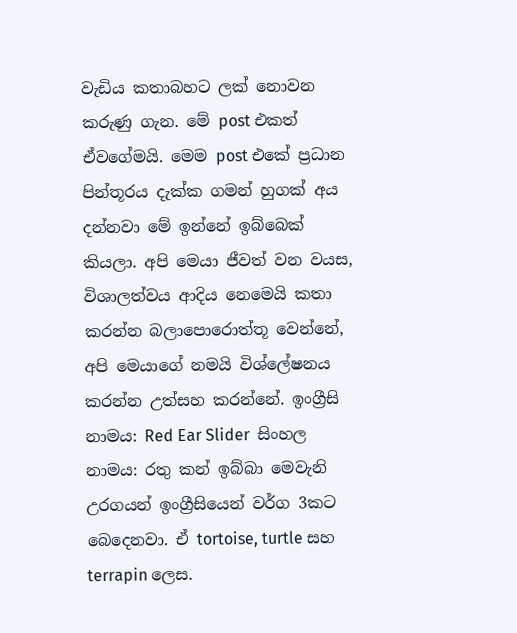වැඩිය කතාබහට ලක් නොවන කරුණු ගැන. මේ post එකත් ඒවගේමයි. මෙම post එකේ ප්‍රධාන පින්තූරය දැක්ක ගමන් හුගක් අය දන්නවා මේ ඉන්නේ ඉබ්බෙක් කියලා. අපි මෙයා ජීවත් වන වයස, විශාලත්වය ආදිය නෙමෙයි කතා කරන්න බලාපොරොත්තූ වෙන්නේ, අපි මෙයාගේ නමයි විශ්ලේෂනය කරන්න උත්සහ කරන්නේ. ඉංග්‍රීසි නාමය: Red Ear Slider  සිංහල නාමය: රතු කන් ඉබ්බා මෙවැනි උරගයන් ඉංග්‍රීසියෙන් වර්ග 3කට බෙදෙනවා. ඒ tortoise, turtle සහ terrapin ලෙස.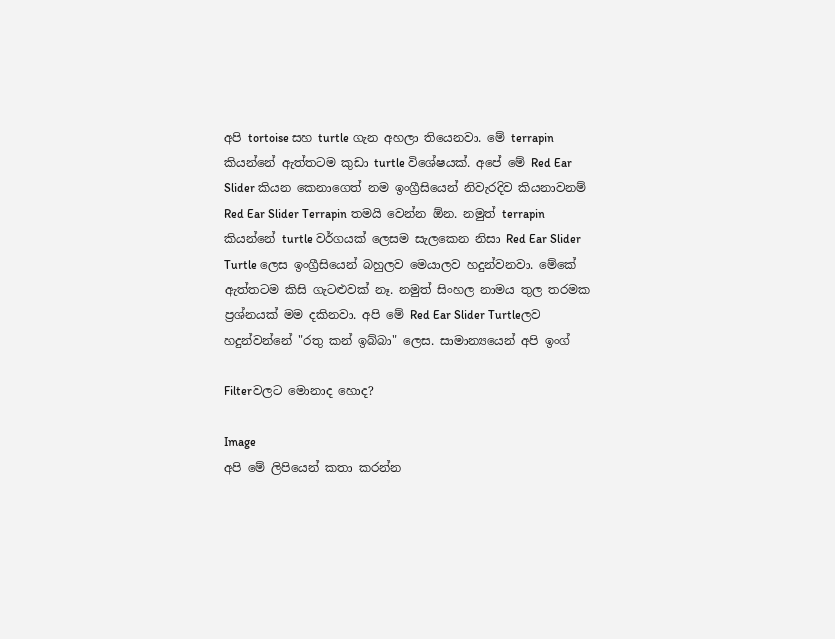අපි tortoise සහ turtle ගැන අහලා තියෙනවා. මේ terrapin කියන්නේ ඇත්තටම කුඩා turtle විශේෂයක්. අපේ මේ Red Ear Slider කියන කෙනාගෙත් නම ඉංග්‍රීසියෙන් නිවැරදිව කියනාවනම් Red Ear Slider Terrapin තමයි වෙන්න ඕන. නමුත් terrapin කියන්නේ turtle වර්ගයක් ලෙසම සැලකෙන නිසා Red Ear Slider Turtle ලෙස ඉංග්‍රීසියෙන් බහුලව මෙයාලව හදුන්වනවා. මේකේ ඇත්තටම කිසි ගැටළුවක් නෑ. නමුත් සිංහල නාමය තුල තරමක ප්‍රශ්නයක් මම දකිනවා. අපි මේ Red Ear Slider Turtleලව හදුන්වන්නේ "රතු කන් ඉබ්බා" ලෙස. සාමාන්‍යයෙන් අපි ඉංග්

Filterවලට මොනාද හොද?

Image
අපි මේ ලිපියෙන් කතා කරන්න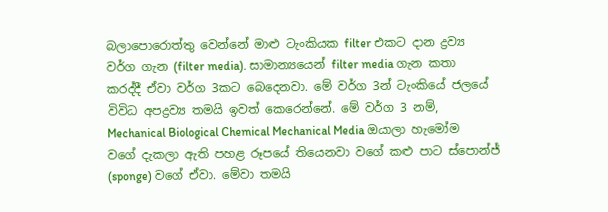බලාපොරොත්තු වෙන්නේ මාළු ටැංකියක filter එකට දාන ද්‍රව්‍ය වර්ග ගැන (filter media). සාමාන්‍යයෙන් filter media ගැන කතා කරද්දී ඒවා වර්ග 3කට බෙදෙනවා. මේ වර්ග 3න් ටැංකියේ ජලයේ විවිධ අපද්‍රව්‍ය තමයි ඉවත් කෙරෙන්නේ. මේ වර්ග 3 නම්, Mechanical Biological Chemical Mechanical Media ඔයාලා හැමෝම වගේ දැකලා ඇති පහළ රූපයේ තියෙනවා වගේ කළු පාට ස්පොන්ජ් (sponge) වගේ ඒවා. මේවා තමයි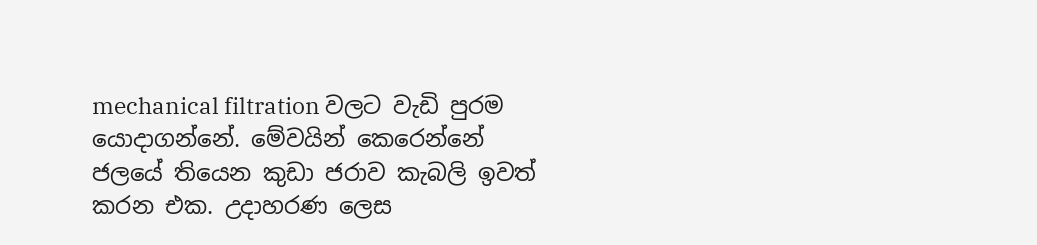mechanical filtration වලට වැඩි පුරම යොදාගන්නේ. මේවයින් කෙරෙන්නේ ජලයේ තියෙන කුඩා ජරාව කැබලි ඉවත් කරන එක. උදාහරණ ලෙස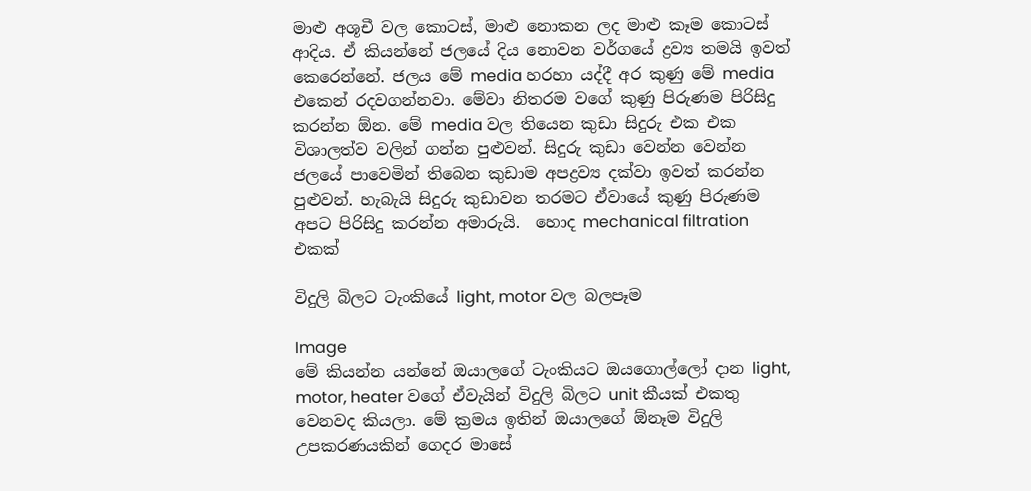මාළු අශූචී වල කොටස්, මාළු නොකන ලද මාළු කෑම කොටස් ආදිය. ඒ කියන්නේ ජලයේ දිය නොවන වර්ගයේ ද්‍රව්‍ය තමයි ඉවත් කෙරෙන්නේ. ජලය මේ media හරහා යද්දී අර කුණු මේ media එකෙන් රදවගන්නවා. මේවා නිතරම වගේ කුණු පිරුණම පිරිසිදු කරන්න ඕන. මේ media වල තියෙන කුඩා සිදුරු එක එක විශාලත්ව වලින් ගන්න පුළුවන්. සිදුරු කුඩා වෙන්න වෙන්න ජලයේ පාවෙමින් තිබෙන කුඩාම අපද්‍රව්‍ය දක්වා ඉවත් කරන්න පුළුවන්. හැබැයි සිදුරු කුඩාවන තරමට ඒවායේ කුණු පිරුණම අපට පිරිසිදු කරන්න අමාරුයි.  හොද mechanical filtration එකක්

විදුලි බිලට ටැංකියේ light, motor වල බලපෑම

Image
මේ කියන්න යන්නේ ඔයාලගේ ටැංකියට ඔයගොල්ලෝ දාන light, motor, heater වගේ ඒවැයින් විදුලි බිලට unit කීයක් එකතු වෙනවද කියලා. මේ ක්‍රමය ඉතින් ඔයාලගේ ඕනෑම විදුලි උපකරණයකින් ගෙදර මාසේ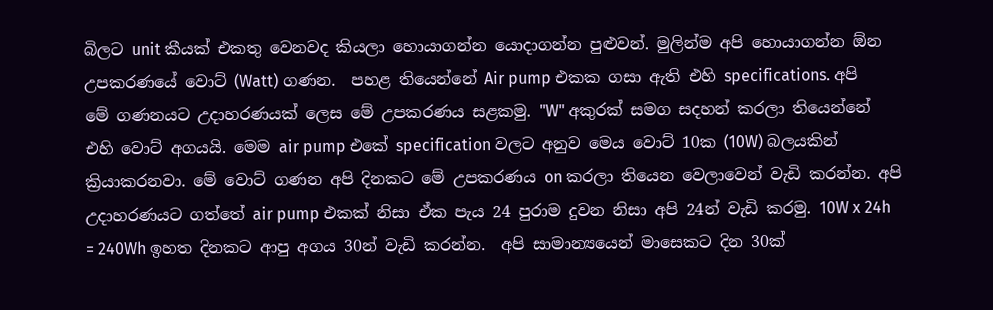බිලට unit කීයක් එකතු වෙනවද කියලා හොයාගන්න යොදාගන්න පුළුවන්. මුලින්ම අපි හොයාගන්න ඕන උපකරණයේ වොට් (Watt) ගණන.  පහළ තියෙන්නේ Air pump එකක ගසා ඇති එහි specifications. අපි මේ ගණනයට උදාහරණයක් ලෙස මේ උපකරණය සළකමු. "W" අකුරක් සමග සදහන් කරලා තියෙන්නේ එහි වොට් අගයයි. මෙම air pump එකේ specification වලට අනුව මෙය වොට් 10ක (10W) බලයකින් ක්‍රියාකරනවා. මේ වොට් ගණන අපි දිනකට මේ උපකරණය on කරලා තියෙන වෙලාවෙන් වැඩි කරන්න. අපි උදාහරණයට ගත්තේ air pump එකක් නිසා ඒක පැය 24 පුරාම දුවන නිසා අපි 24න් වැඩි කරමු. 10W x 24h = 240Wh ඉහත දිනකට ආපු අගය 30න් වැඩි කරන්න.  අපි සාමාන්‍යයෙන් මාසෙකට දින 30ක්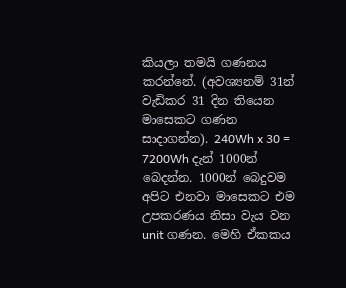කියලා තමයි ගණනය කරන්නේ. (අවශ්‍යනම් 31න් වැඩිකර 31 දින තියෙන මාසෙකට ගණන සාදාගන්න). 240Wh x 30 = 7200Wh දැන් 1000න් බෙදන්න. 1000න් බෙදුවම අපිට එනවා මාසෙකට එම උපකරණය නිසා වැය වන unit ගණන. මෙහි ඒකකය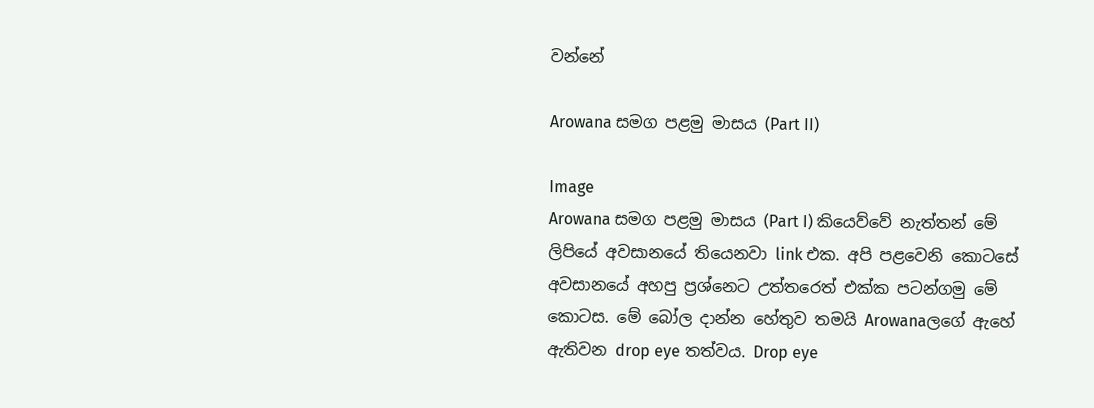වන්නේ

Arowana සමග පළමු මාසය (Part II)

Image
Arowana සමග පළමු මාසය (Part I) කියෙව්වේ නැත්තන් මේ ලිපියේ අවසානයේ තියෙනවා link එක. අපි පළවෙනි කොටසේ අවසානයේ අහපු ප්‍රශ්නෙට උත්තරෙත් එක්ක පටන්ගමු මේ කොටස. මේ බෝල දාන්න හේතුව තමයි Arowanaලගේ ඇහේ ඇතිවන drop eye තත්වය. Drop eye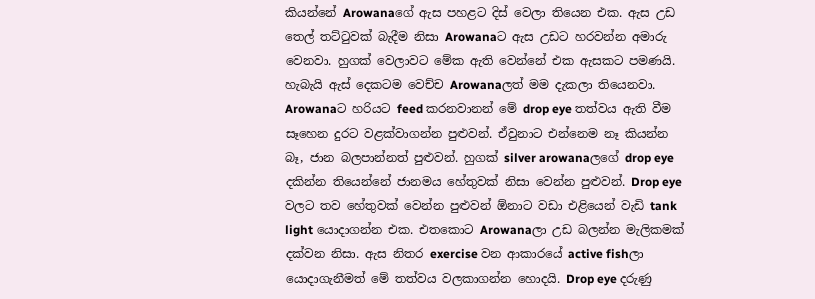කියන්නේ Arowanaගේ ඇස පහළට දිස් වෙලා තියෙන එක. ඇස උඩ තෙල් තට්ටුවක් බැදීම නිසා Arowanaට ඇස උඩට හරවන්න අමාරු වෙනවා. හුගක් වෙලාවට මේක ඇති වෙන්නේ එක ඇසකට පමණයි. හැබැයි ඇස් දෙකටම වෙච්ච Arowanaලත් මම දැකලා තියෙනවා. Arowanaට හරියට feed කරනවානන් මේ drop eye තත්වය ඇති වීම සෑහෙන දුරට වළක්වාගන්න පුළුවන්. ඒවුනාට එන්නෙම නෑ කියන්න බෑ, ජාන බලපාන්නත් පුළුවන්. හුගක් silver arowanaලගේ drop eye දකින්න තියෙන්නේ ජානමය හේතුවක් නිසා වෙන්න පුළුවන්. Drop eye වලට තව හේතුවක් වෙන්න පුළුවන් ඕනාට වඩා එළියෙන් වැඩි tank light යොදාගන්න එක. එතකොට Arowanaලා උඩ බලන්න මැලිකමක් දක්වන නිසා. ඇස නිතර exercise වන ආකාරයේ active fishලා යොදාගැනීමත් මේ තත්වය වලකාගන්න හොදයි. Drop eye දරුණු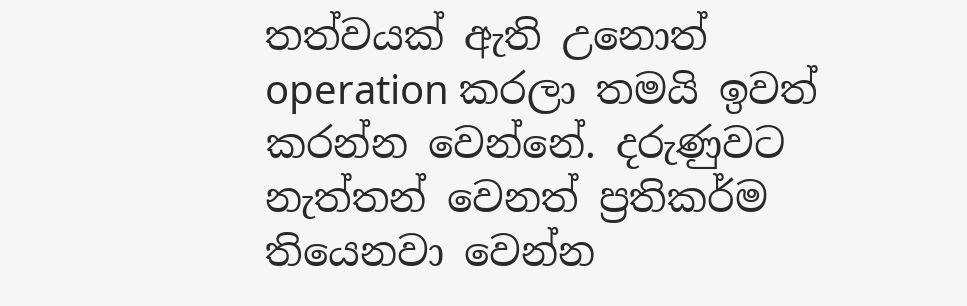තත්වයක් ඇති උනොත් operation කරලා තමයි ඉවත් කරන්න වෙන්නේ. දරුණුවට නැත්තන් වෙනත් ප්‍රතිකර්ම තියෙනවා වෙන්න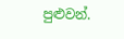පුළුවන්.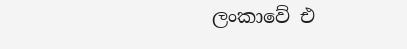ලංකාවේ එ